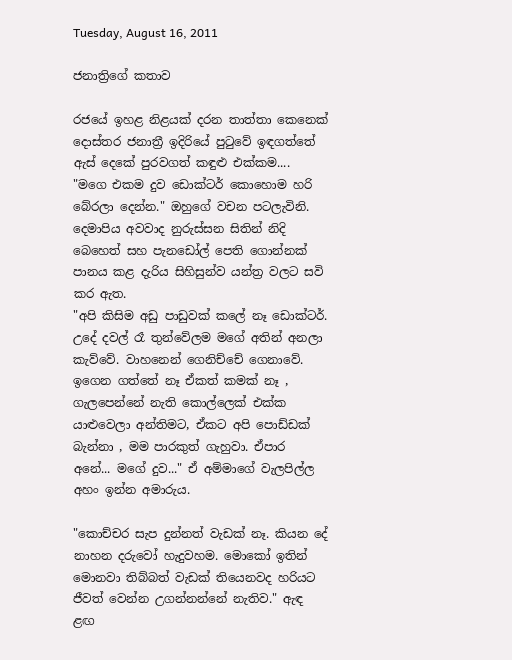Tuesday, August 16, 2011

ජනාත්‍රිගේ කතාව

රජයේ ඉහළ නිළයක් දරන තාත්තා කෙනෙක් දොස්තර ජනාත්‍රී ඉදිරියේ පුටුවේ ඉඳගත්තේ ඇස් දෙකේ පුරවගත් කඳුළු එක්කම....
"මගෙ එකම දුව ඩොක්ටර් කොහොම හරි බේරලා දෙන්න." ඔහුගේ වචන පටලැවිනි.
දෙමාපිය අවවාද නුරුස්සන සිතින් නිදි බෙහෙත් සහ පැනඩෝල් පෙති ගොන්නක් පානය කළ දැරිය සිහිසුන්ව යන්ත්‍ර වලට සවි කර ඇත.
"අපි කිසිම අඩු පාඩුවක් කලේ නෑ ඩොක්ටර්. උදේ දවල් රෑ තුන්වේලම මගේ අතින් අනලා කැව්වේ. වාහනෙන් ගෙනිච්චේ ගෙනාවේ. ඉගෙන ගත්තේ නෑ ඒකත් කමක් නෑ , ගැලපෙන්නේ නැති කොල්ලෙක් එක්ක යාළුවෙලා අන්තිමට, ඒකට අපි පොඩ්ඩක් බැන්නා , මම පාරකුත් ගැහුවා. ඒපාර අනේ... මගේ දුව..." ඒ අම්මාගේ වැලපිල්ල අහං ඉන්න අමාරුය.

"කොච්චර සැප දුන්නත් වැඩක් නෑ. කියන දේ නාහන දරුවෝ හැදුවහම. මොකෝ ඉතින් මොනවා තිබ්බත් වැඩක් තියෙනවද හරියට ජීවත් වෙන්න උගන්නන්නේ නැතිව." ඇඳ ළඟ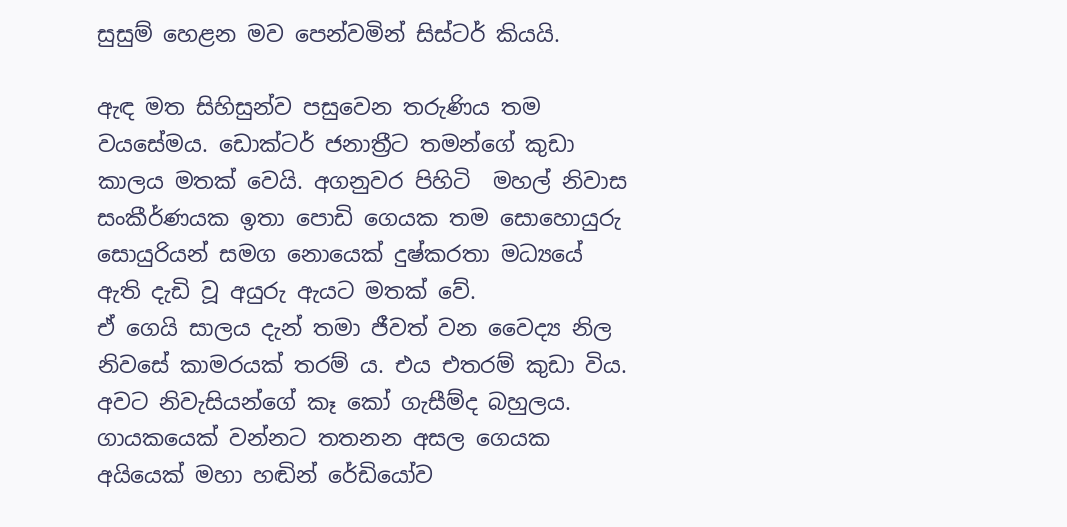සුසුම් හෙළන මව පෙන්වමින් සිස්ටර් කියයි.

ඇඳ මත සිහිසුන්ව පසුවෙන තරුණිය තම වයසේමය. ඩොක්ටර් ජනාත්‍රීට තමන්ගේ කුඩා කාලය මතක් වෙයි. අගනුවර පිහිටි  මහල් නිවාස සංකීර්ණයක ඉතා පොඩි ගෙයක තම සොහොයුරු සොයුරියන් සමග නොයෙක් දුෂ්කරතා මධ්‍යයේ ඇති දැඩි වූ අයුරු ඇයට මතක් වේ.
ඒ ගෙයි සාලය දැන් තමා ජීවත් වන වෛද්‍ය නිල නිවසේ කාමරයක් තරම් ය. එය එතරම් කුඩා විය.  අවට නිවැසියන්ගේ කෑ කෝ ගැසීම්ද බහුලය. ගායකයෙක් වන්නට තතනන අසල ගෙයක අයියෙක් මහා හඬින් රේඩියෝව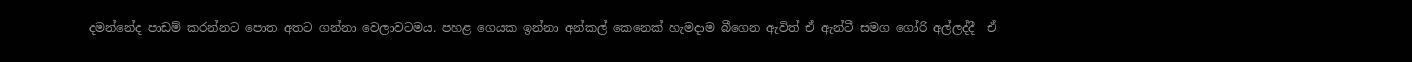දමන්නේද පාඩම් කරන්නට පොත අතට ගන්නා වෙලාවටමය. පහළ ගෙයක ඉන්නා අන්කල් කෙනෙක් හැමදාම බීගෙන ඇවිත් ඒ ඇන්ටී සමග ගෝරි අල්ලද්දී  ඒ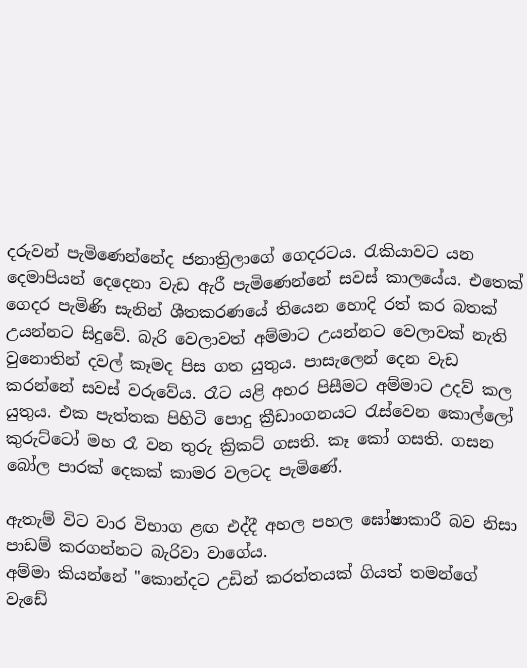දරුවන් පැමිණෙන්නේද ජනාත්‍රිලාගේ ගෙදරටය. රැකියාවට යන දෙමාපියන් දෙදෙනා වැඩ ඇරී පැමිණෙන්නේ සවස් කාලයේය. එතෙක් ගෙදර පැමිණි සැනින් ශීතකරණයේ තියෙන හොදි රත් කර බතක් උයන්නට සිදුවේ. බැරි වෙලාවත් අම්මාට උයන්නට වෙලාවක් නැති වුනොතින් දවල් කෑමද පිස ගත යුතුය. පාසැලෙන් දෙන වැඩ කරන්නේ සවස් වරුවේය. රෑට යළි අහර පිසීමට අම්මාට උදව් කල යුතුය. එක පැත්තක පිහිටි පොදු ක්‍රීඩාංගනයට රැස්වෙන කොල්ලෝ කුරුට්ටෝ මහ රෑ වන තුරු ක්‍රිකට් ගසති. කෑ කෝ ගසති. ගසන බෝල පාරක් දෙකක් කාමර වලටද පැමිණේ.

ඇතැම් විට වාර විභාග ළඟ එද්දී අහල පහල ඝෝෂාකාරී බව නිසා පාඩම් කරගන්නට බැරිවා වාගේය.
අම්මා කියන්නේ "කොන්දට උඩින් කරත්තයක් ගියත් තමන්ගේ වැඩේ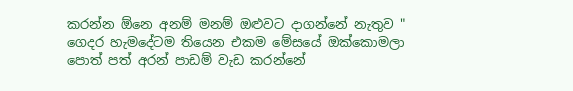කරන්න ඕනෙ අනම් මනම් ඔළුවට දාගන්නේ නැතුව "  ගෙදර හැමදේටම තියෙන එකම මේසයේ ඔක්කොමලා පොත් පත් අරන් පාඩම් වැඩ කරන්නේ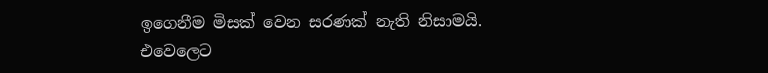ඉගෙනීම මිසක් වෙන සරණක් නැති නිසාමයි. එවෙලෙට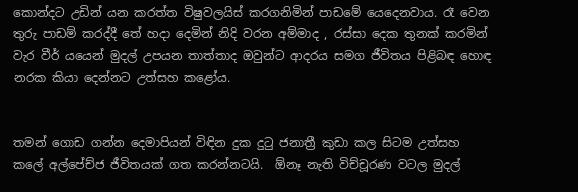කොන්දට උඩින් යන කරත්ත විෂුවලයිස් කරගනිමින් පාඩමේ යෙදෙනවාය. රෑ වෙන තුරු පාඩම් කරද්දී තේ හදා දෙමින් නිදි වරන අම්මාද , රස්සා දෙක තුනක් කරමින් වැර වීර් යයෙන් මුදල් උපයන තාත්තාද ඔවුන්ට ආදරය සමග ජීවිතය පිළිබඳ හොඳ නරක කියා දෙන්නට උත්සහ කළෝය.


තමන් ගොඩ ගන්න දෙමාපියන් විඳින දුක දුටු ජනාත්‍රී කුඩා කල සිටම උත්සහ කලේ අල්පේච්ජ ජීවිතයක් ගත කරන්නටයි.  ඕනෑ නැති විච්චූරණ වටල මුදල්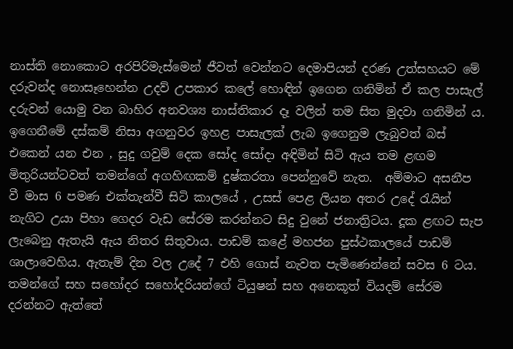නාස්ති නොකොට අරපිරිමැස්මෙන් ජීවත් වෙන්නට දෙමාපියන් දරණ උත්සහයට මේ දරුවන්ද නොසෑහෙන්න උදව් උපකාර කලේ හොඳින් ඉගෙන ගනිමින් ඒ කල පාසැල් දරුවන් යොමු වන බාහිර අනවශ්‍ය නාස්තිකාර දෑ වලින් තම සිත මුදවා ගනිමින් ය.  ඉගෙනීමේ දස්කම් නිසා අගනුවර ඉහළ පාසැලක් ලැබ ඉගෙනුම ලැබුවත් බස් එකෙන් යන එන , සුදු ගවුම් දෙක සෝද සෝදා අඳිමින් සිටි ඇය තම ළඟම මිතුරියන්ටවත් තමන්ගේ අගහිඟකම් දුෂ්කරතා පෙන්නුවේ නැත.  අම්මාට අසනීප වී මාස 6 පමණ එක්තැන්වී සිටි කාලයේ , උසස් පෙළ ලියන අතර උදේ රැයින් නැගිට උයා පිහා ගෙදර වැඩ සේරම කරන්නට සිදු වුනේ ජනාත්‍රිටය. දූක ළඟට සැප ලැබෙනු ඇතැයි ඇය නිතර සිතුවාය. පාඩම් කළේ මහජන පුස්ථකාලයේ පාඩම් ශාලාවෙහිය. ඇතැම් දින වල උදේ 7 එහි ගොස් නැවත පැමිණෙන්නේ සවස 6 ටය. තමන්ගේ සහ සහෝදර සහෝදරියන්ගේ ටියුෂන් සහ අනෙකූත් වියදම් සේරම දරන්නට ඇත්තේ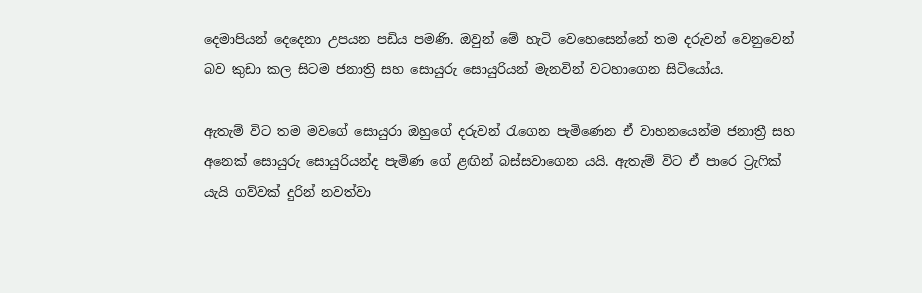දෙමාපියන් දෙදෙනා උපයන පඩිය පමණි. ඔවුන් මේ හැටි වෙහෙසෙන්නේ තම දරුවන් වෙනුවෙන් බව කුඩා කල සිටම ජනාත්‍රි සහ සොයුරු සොයුරියන් මැනවින් වටහාගෙන සිටියෝය.

ඇතැම් විට තම මවගේ සොයුරා ඔහුගේ දරුවන් රැගෙන පැමිණෙන ඒ වාහනයෙන්ම ජනාත්‍රී සහ අනෙක් සොයුරු සොයුරියන්ද පැමිණ ගේ ළඟින් බස්සවාගෙන යයි. ඇතැම් විට ඒ පාරෙ ට්‍රැෆික් යැයි ගව්වක් දුරින් නවත්වා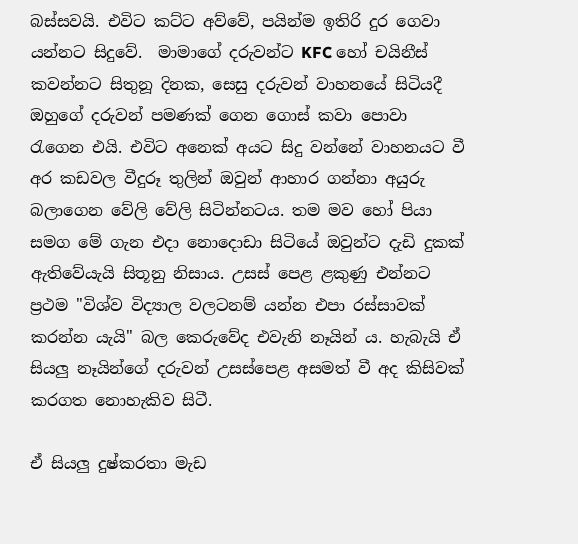බස්සවයි. එවිට කට්ට අව්වේ, පයින්ම ඉතිරි දුර ගෙවා යන්නට සිදුවේ.  මාමාගේ දරුවන්ට KFC හෝ චයිනීස් කවන්නට සිතුනූ දිනක, සෙසු දරුවන් වාහනයේ සිටියදී ඔහුගේ දරුවන් පමණක් ගෙන ගොස් කවා පොවා රැගෙන එයි. එවිට අනෙක් අයට සිදු වන්නේ වාහනයට වී අර කඩවල වීදුරූ තුලින් ඔවුන් ආහාර ගන්නා අයුරු බලාගෙන වේලි වේලි සිටින්නටය. තම මව හෝ පියා සමග මේ ගැන එදා නොදොඩා සිටියේ ඔවුන්ට දැඩි දුකක් ඇතිවේයැයි සිතූනු නිසාය. උසස් පෙළ ළකුණු එන්නට ප්‍රථම "විශ්ව විද්‍යාල වලටනම් යන්න එපා රස්සාවක් කරන්න යැයි" බල කෙරුවේද එවැනි නෑයින් ය. හැබැයි ඒ සියලු නෑයින්ගේ දරුවන් උසස්පෙළ අසමත් වී අද කිසිවක් කරගත නොහැකිව සිටී.

ඒ සියලු දුෂ්කරතා මැඩ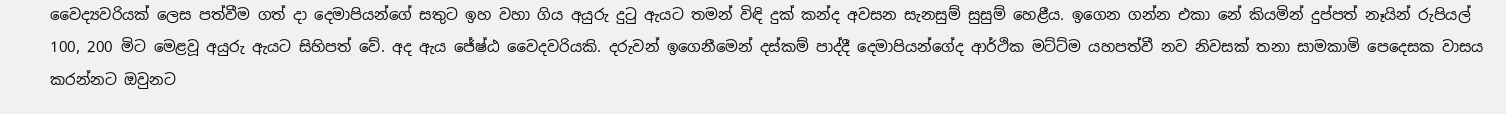වෛද්‍යවරියක් ලෙස පත්වීම ගත් දා දෙමාපියන්ගේ සතුට ඉහ වහා ගිය අයුරු දුටු ඇයට තමන් විඳි දුක් කන්ද අවසන සැනසුම් සුසුම් හෙළීය. ඉගෙන ගන්න එකා නේ කියමින් දුප්පත් නෑයින් රුපියල් 100, 200 මිට මෙළවූ අයුරු ඇයට සිහිපත්‍ වේ. අද ඇය ජේෂ්ඨ වෛදවරියකි. දරුවන් ඉගෙනීමෙන් දස්කම් පාද්දී දෙමාපියන්ගේද ආර්ථික මට්ට්ම යහපත්වී නව නිවසක් තනා සාමකාමි පෙදෙසක වාසය කරන්නට ඔවුනට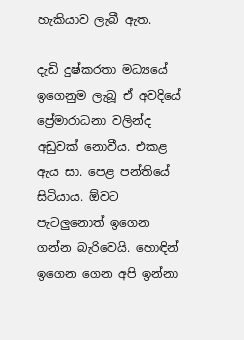හැකියාව ලැබී ඇත.

දැඩි දුෂ්කරතා මධ්‍යයේ ඉගෙනුම ලැබූ ඒ අවදියේ ප්‍රේමාරාධනා වලින්ද අඩුවක් නොවීය. එකළ ඇය සා. පෙළ පන්තියේ සිටියාය. ඕවට පැටලුනොත් ඉගෙන ගන්න බැරිවෙයි. හොඳින් ඉගෙන ගෙන අපි ඉන්නා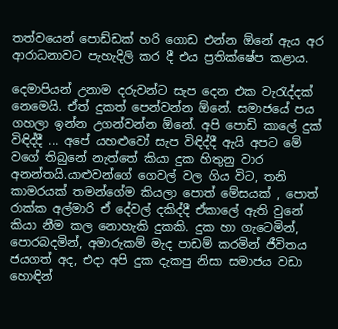තත්වයෙන් පොඩ්ඩක් හරි ගොඩ එන්න ඕනේ ඇය අර ආරාධනාවට පැහැදිලි කර දී එය ප්‍රතික්ෂේප කළාය.

දෙමාපියන් උනාම දරුවන්ට සැප දෙන එක වැරැද්දක් නෙමෙයි. ඒත් දුකත් පෙන්වන්න ඕනේ. සමාජයේ පය ගහලා ඉන්න උගන්වන්න ඕනේ. අපි පොඩි කාලේ දුක් විඳිද්දී ... අපේ යහළුවෝ සැප විඳිද්දී ඇයි අපට මේ වගේ තිබුනේ නැත්තේ කියා දුක හිතුනු වාර අනන්තයි.යාළුවන්ගේ ගෙවල් වල ගිය විට, තනි කාමරයක් තමන්ගේම කියලා පොත් මේසයක් , පොත් රාක්ක අල්මාරි ඒ දේවල් දකිද්දී ඒකාලේ ඇති වුනේ කියා නීම කල නොහැකි දුකකි. දුක හා ගැටෙමින්, පොරබදමින්, අමාරුකම් මැද පාඩම් කරමින් ජීවිතය ජයගත් අද, එදා අපි දුක දැකපු නිසා සමාජය වඩා හොඳින්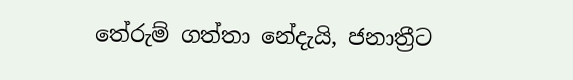තේරුම් ගත්තා නේදැයි, ජනාත්‍රීට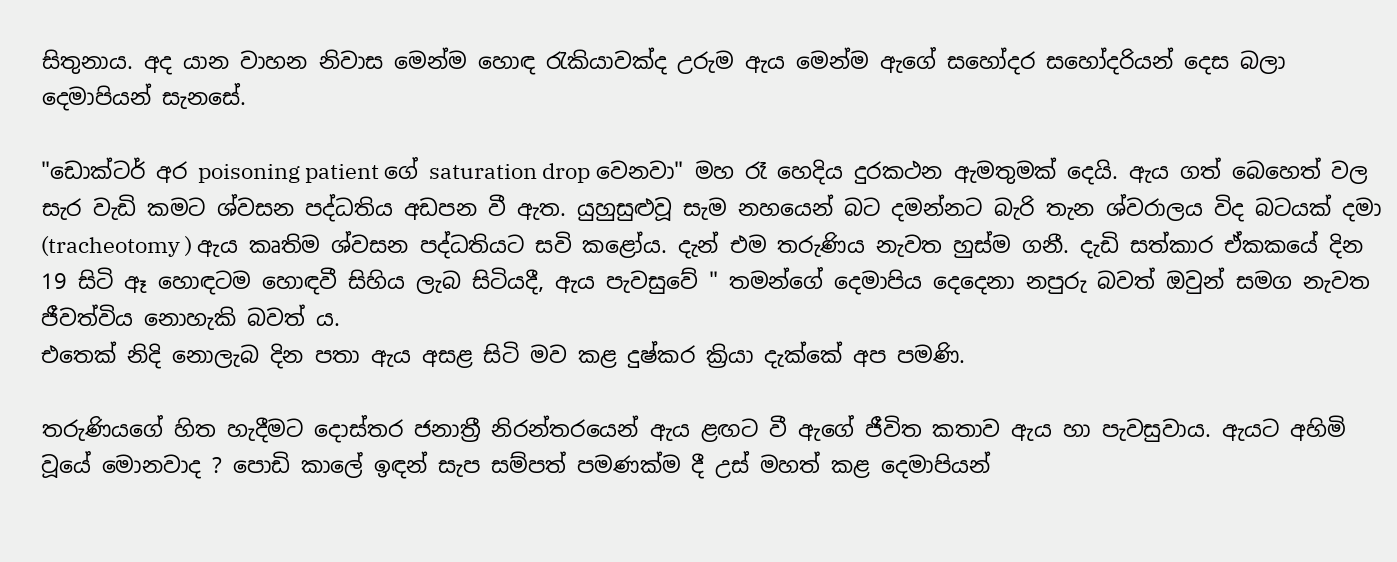සිතුනාය. අද යාන වාහන නිවාස මෙන්ම හොඳ රැකියාවක්ද උරුම ඇය මෙන්ම ඇගේ සහෝදර සහෝදරියන් දෙස බලා දෙමාපියන් සැනසේ.

"ඩොක්ටර් අර poisoning patient ගේ saturation drop වෙනවා" මහ රෑ හෙදිය දුරකථන ඇමතුමක් දෙයි. ඇය ගත් බෙහෙත් වල සැර වැඩි කමට ශ්වසන පද්ධතිය අඩපන වී ඇත. යුහුසුළුවූ සැම නහයෙන් බට දමන්නට බැරි තැන ශ්වරාලය විද බටයක් දමා (tracheotomy ) ඇය කෘතිම ශ්වසන පද්ධතියට සවි කළෝය. දැන් එම තරුණිය නැවත හුස්ම ගනී. දැඩි සත්කාර ඒකකයේ දින 19 සිටි ඈ හොඳටම හොඳවී සිහිය ලැබ සිටියදී, ඇය පැවසුවේ " තමන්ගේ දෙමාපිය දෙදෙනා නපුරු බවත් ඔවුන් සමග නැවත ජීවත්විය නොහැකි බවත්‍ ය.
එතෙක් නිදි නොලැබ දින පතා ඇය අසළ සිටි මව කළ දුෂ්කර ක්‍රියා දැක්කේ අප පමණි.

තරුණියගේ හිත හැදීමට දොස්තර ජනාත්‍රී නිරන්තරයෙන් ඇය ළඟට වී ඇගේ ජීවිත කතාව ඇය හා පැවසුවාය. ඇයට අහිමි වූයේ මොනවාද ? පොඩි කාලේ ඉඳන් සැප සම්පත් පමණක්ම දී උස් මහත් කළ දෙමාපියන්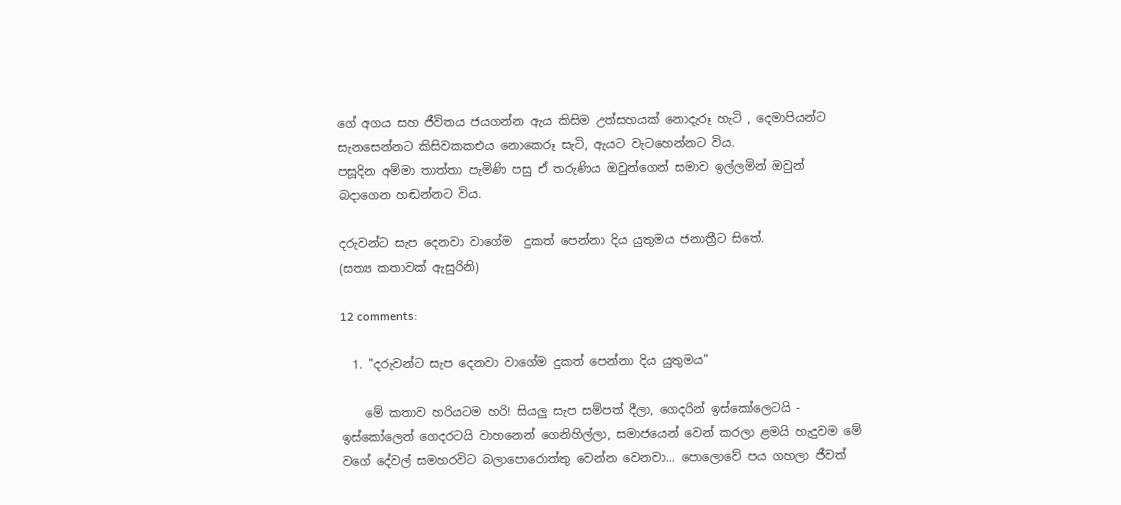ගේ අගය සහ ජීවිතය ජයගන්න ඇය කිසිම උත්සහයක් නොදැරූ හැටි , දෙමාපියන්ට සැනසෙන්නට කිසිවකකඑය නොකෙරූ සැටි, ඇයට වැටහෙන්නට විය.
පසූදින අම්මා තාත්තා පැමිණි පසු ඒ තරුණිය ඔවුන්ගෙන් සමාව ඉල්ලමින් ඔවුන් බදාගෙන හඬන්නට විය.

දරුවන්ට සැප දෙනවා වාගේම  දුකත් පෙන්නා දිය යුතුමය ජනාත්‍රීට සිතේ.
(සත්‍ය කතාවක් ඇසුරිනි)

12 comments:

  1. "දරුවන්ට සැප දෙනවා වාගේම දුකත් පෙන්නා දිය යුතුමය"

    මේ කතාව හරියටම හරි! සියලු සැප සම්පත් දීලා, ගෙදරින් ඉස්කෝලෙටයි - ඉස්කෝලෙන් ගෙදරටයි වාහනෙන් ගෙනිහිල්ලා, සමාජයෙන් වෙන් කරලා ළමයි හැදුවම මේ වගේ දේවල් සමහරවිට බලාපොරොත්තු වෙන්න වෙනවා... පොලොවේ පය ගහලා ජීවත්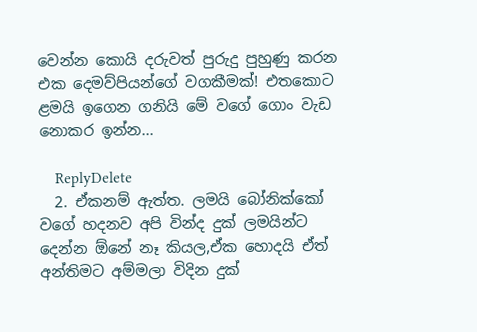වෙන්න කොයි දරුවත් පුරුදු පුහුණු කරන එක දෙමව්පියන්ගේ වගකීමක්! එතකොට ළමයි ඉගෙන ගනියි මේ වගේ ගොං වැඩ නොකර ඉන්න...

    ReplyDelete
  2. ඒකනම් ඇත්ත. ලමයි බෝනික්කෝ වගේ හදනව අපි වින්ද දුක් ලමයින්ට දෙන්න ඕනේ නෑ කියල,ඒක හොදයි ඒත් අන්තිමට අම්මලා විදින දුක්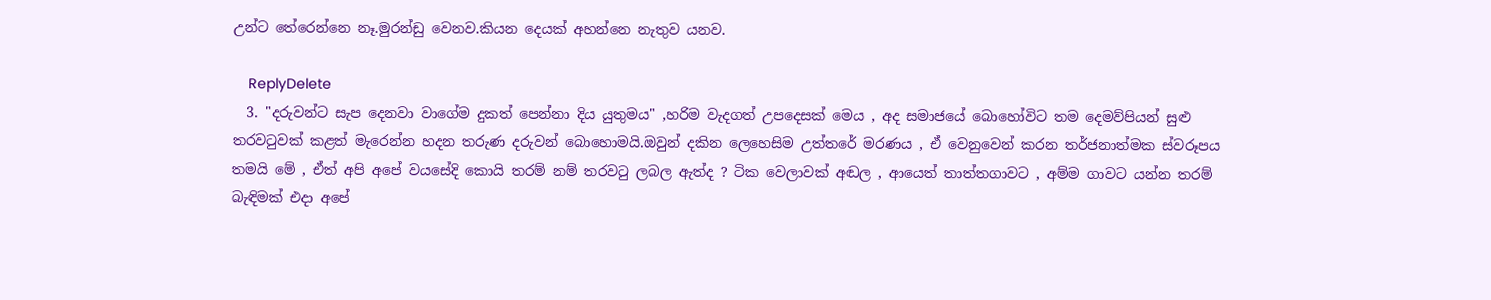උන්ට තේරෙන්නෙ නෑ.මුරන්ඩු වෙනව.කියන දෙයක් අහන්නෙ නැතුව යනව.

    ReplyDelete
  3. "දරුවන්ට සැප දෙනවා වාගේම දුකත් පෙන්නා දිය යුතුමය" ,හරිම වැදගත් උපදෙසක් මෙය , අද සමාජයේ බොහෝවිට තම දෙමව්පියන් සුළු තරවටුවක් කළත් මැරෙන්න හදන තරුණ දරුවන් බොහොමයි.ඔවුන් දකින ලෙහෙසිම උත්තරේ මරණය , ඒ වෙනුවෙන් කරන තර්ජනාත්මක ස්වරූපය තමයි මේ , ඒත් අපි අපේ වයසේදි කොයි තරම් නම් තරවටු ලබල ඇත්ද ? ටික වෙලාවක් අඬල , ආයෙත් තාත්තගාවට , අම්ම ගාවට යන්න තරම් බැඳිමක් එදා අපේ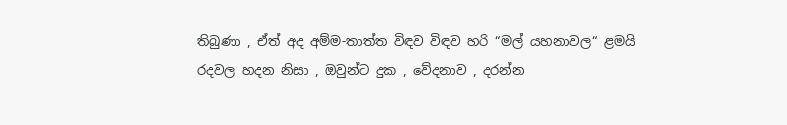තිබුණා , ඒත් අද අම්ම-තාත්ත විඳව විඳව හරි “මල් යහනාවල“ ළමයි රදවල හදන නිසා , ඔවුන්ට දුක , වේදනාව , දරන්න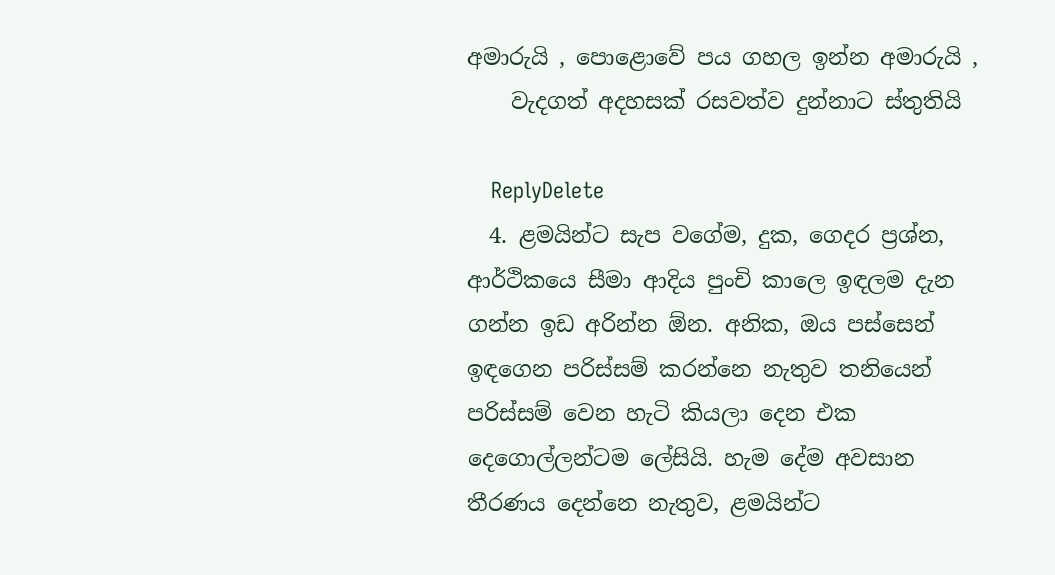අමාරුයි , පොළොවේ පය ගහල ඉන්න අමාරුයි ,
    වැදගත් අදහසක් රසවත්ව දුන්නාට ස්තුතියි

    ReplyDelete
  4. ළමයින්ට සැප වගේම, දුක, ගෙදර ප්‍රශ්න, ආර්ථිකයෙ සීමා ආදිය පුංචි කාලෙ ඉඳලම දැන ගන්න ඉඩ අරින්න ඕන. අනික, ඔය පස්සෙන් ඉඳගෙන පරිස්සම් කරන්නෙ නැතුව තනියෙන් පරිස්සම් වෙන හැටි කියලා දෙන එක දෙගොල්ලන්ටම ලේසියි. හැම දේම අවසාන තීරණය දෙන්නෙ නැතුව, ළමයින්ට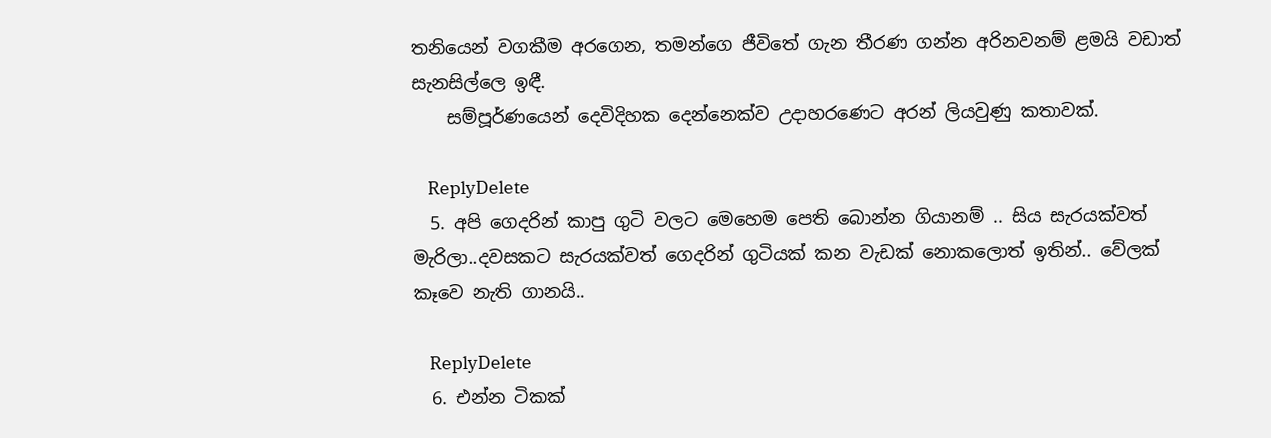තනියෙන් වගකීම අරගෙන, තමන්ගෙ ජීවිතේ ගැන තීරණ ගන්න අරිනවනම් ළමයි වඩාත් සැනසිල්ලෙ ඉඳී.
    සම්පූර්ණයෙන් දෙවිදිහක දෙන්නෙක්ව උදාහරණෙට අරන් ලියවුණු කතාවක්.

    ReplyDelete
  5. අපි ගෙදරින් කාපු ගුටි වලට මෙහෙම පෙති බොන්න ගියානම් .. සිය සැරයක්වත් මැරිලා..දවසකට සැරයක්වත් ගෙදරින් ගුටියක් කන වැඩක් නොකලොත් ඉතින්.. වේලක් කෑවෙ නැති ගානයි..

    ReplyDelete
  6. එන්න ටිකක්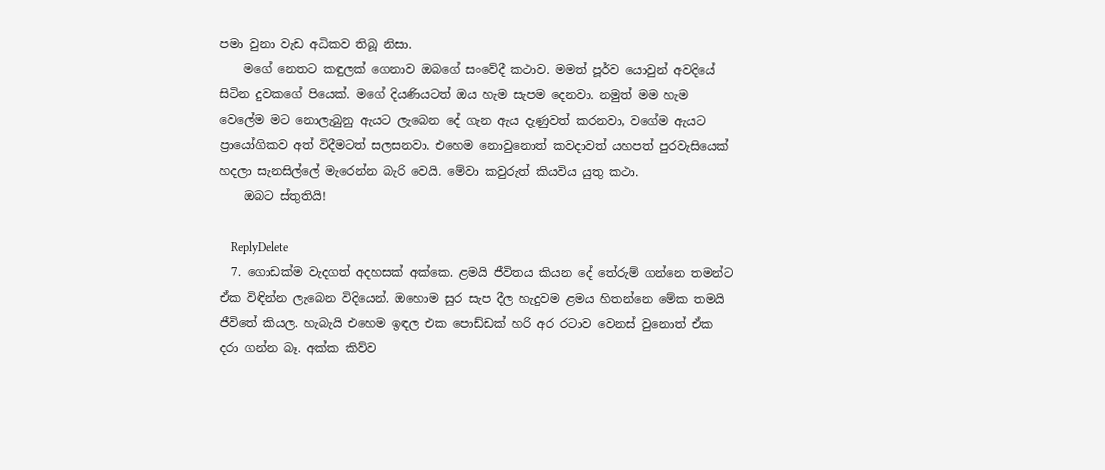පමා වුනා වැඩ අධිකව තිබූ නිසා.
    මගේ නෙතට කඳුලක් ගෙනාව ඔබගේ සංවේදී කථාව. මමත් පූර්ව යොවුන් අවදියේ සිටින දුවකගේ පියෙක්. මගේ දියණියටත් ඔය හැම සැපම දෙනවා. නමුත් මම හැම වෙලේම මට නොලැබුනු ඇයට ලැබෙන දේ ගැන ඇය දැණුවත් කරනවා, වගේම ඇයට ප්‍රායෝගිකව අත් විදීමටත් සලසනවා. එහෙම නොවුනොත් කවදාවත් යහපත් පුරවැසියෙක් හදලා සැනසිල්ලේ මැරෙන්න බැරි වෙයි. මේවා කවුරුත් කියවිය යුතු කථා.
    ඔබට ස්තුතියි!

    ReplyDelete
  7. ගොඩක්ම වැදගත් අදහසක් අක්කෙ. ළමයි ජීවිතය කියන දේ තේරුම් ගන්නෙ තමන්ට ඒක විඳින්න ලැබෙන විදියෙන්. ඔහොම සුර සැප දීල හැදුවම ළමය හිතන්නෙ මේක තමයි ජීවිතේ කියල. හැබැයි එහෙම ඉඳල එක පොඩ්ඩක් හරි අර රටාව වෙනස් වුනොත් ඒක දරා ගන්න බෑ. අක්ක කිව්ව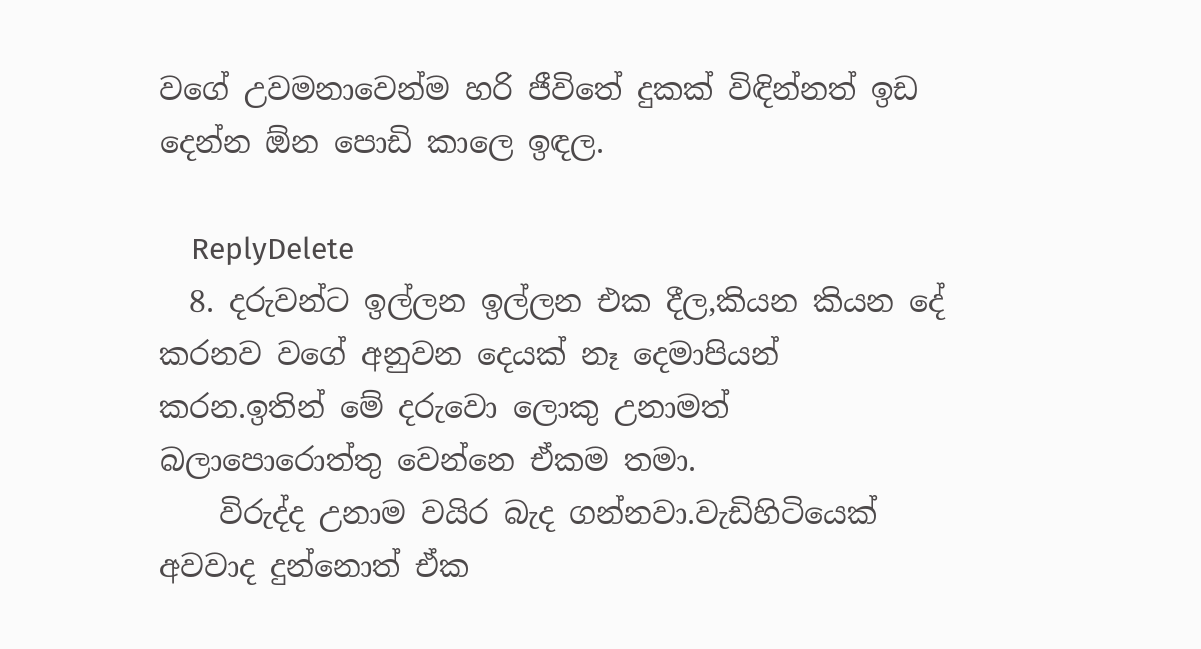වගේ උවමනාවෙන්ම හරි ජීවිතේ දුකක් විඳින්නත් ඉඩ දෙන්න ඕන පොඩි කාලෙ ඉඳල.

    ReplyDelete
  8. දරුවන්ට ඉල්ලන ඉල්ලන එක දීල,කියන කියන දේ කරනව වගේ අනුවන දෙයක් නෑ දෙමාපියන් කරන.ඉතින් මේ දරුවො ලොකු උනාමත් බලාපොරොත්තු වෙන්නෙ ඒකම තමා.
    විරුද්ද උනාම වයිර බැද ගන්නවා.වැඩිහිටියෙක් අවවාද දුන්නොත් ඒක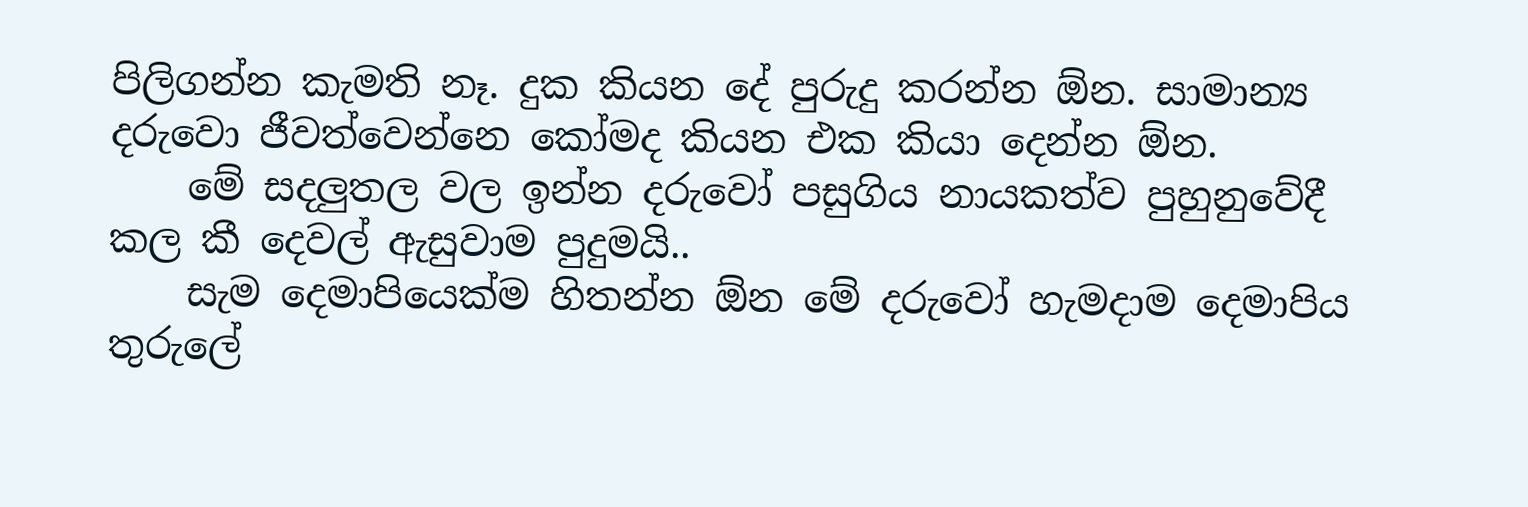පිලිගන්න කැමති නෑ. දුක කියන දේ පුරුදු කරන්න ඕන. සාමාන්‍ය දරුවො ජීවත්වෙන්නෙ කෝමද කියන එක කියා දෙන්න ඕන.
    මේ සදලුතල වල ඉන්න දරුවෝ පසුගිය නායකත්ව පුහුනුවේදී කල කී දෙවල් ඇසුවාම පුදුමයි..
    සැම දෙමාපියෙක්ම හිතන්න ඕන මේ දරුවෝ හැමදාම දෙමාපිය තුරුලේ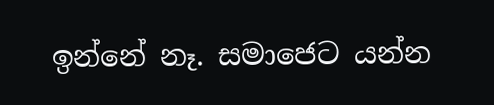ඉන්නේ නෑ. සමාජෙට යන්න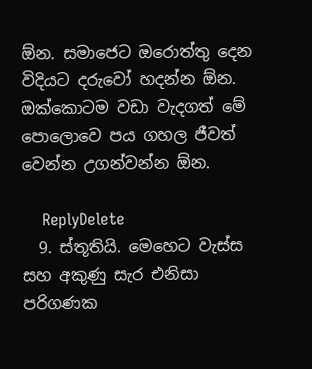ඕන. සමාජෙට ඔරොත්තු දෙන විදියට දරුවෝ හදන්න ඕන. ඔක්කොටම වඩා වැදගත් මේ පොලොවෙ පය ගහල ජීවත් වෙන්න උගන්වන්න ඕන.

    ReplyDelete
  9. ස්තූතියි. මෙහෙට වැස්ස සහ අකුණු සැර එනිසා පරිගණක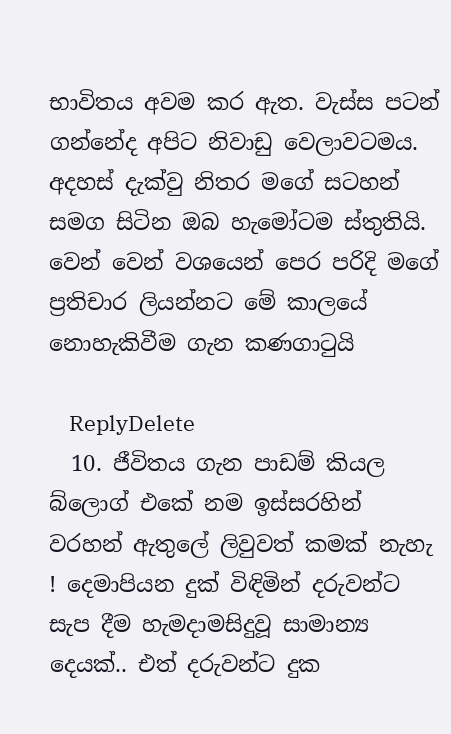භාවිතය අවම කර ඇත. වැස්ස පටන් ගන්නේද අපිට නිවාඩු වෙලාවටමය. අදහස් දැක්වු නිතර මගේ සටහන් සමග සිටින ඔබ හැමෝටම ස්තුතියි. වෙන් වෙන් වශයෙන් පෙර පරිදි මගේ ප්‍රතිචාර ලියන්නට මේ කාලයේ නොහැකිවීම ගැන කණගාටුයි

    ReplyDelete
  10. ජීවිතය ගැන පාඩම් කියල බ්ලොග් එකේ නම ඉස්සරහින් වරහන් ඇතුලේ ලිවුවත් කමක් නැහැ ! දෙමාපියන දුක් විඳිමින් දරුවන්ට සැප දීම හැමදාමසිදුවූ සාමාන්‍ය දෙයක්.. එත් දරුවන්ට දුක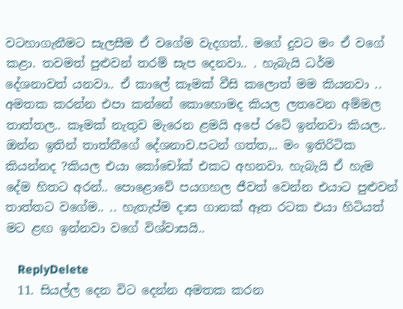වටහාගැනීමට සැලසීම ඒ වගේම වැදගත්.. මගේ දුවට මං ඒ වගේ කළා. තවමත් පුළුවන් තරම් සැප දෙනවා.. . හැබැයි ධර්ම දේශනාවත් යනවා.. ඒ කාලේ කෑමක් වීසි කලොත් මම කියනවා .. අමතක කරන්න එපා කන්නේ කොහොමද කියල ලතවෙන අම්මල තාත්තල.. කෑමක් නැතුව මැරෙන ළමයි අපේ රටේ ඉන්නවා කියල.. ඔන්න ඉතින් තාත්තීගේ දේශනාව.පටන් ගත්ත,.. මං ඉතිරිටික කියන්නද ?කියල එයා කෝචෝක් එකට අහනවා. හැබැයි ඒ හැම දේම හිතට අරන්.. පොළොවේ පයගහල ජීවත් වෙන්න එයාට පුළුවන් තාත්තට වගේම.. .. හැතැප්ම දාස ගානක් ඈත රටක එයා හිටියත් මට ළඟ ඉන්නවා වගේ විශ්වාසයි..

    ReplyDelete
  11. සියල්ල දෙන විට දෙන්න අමතක කරන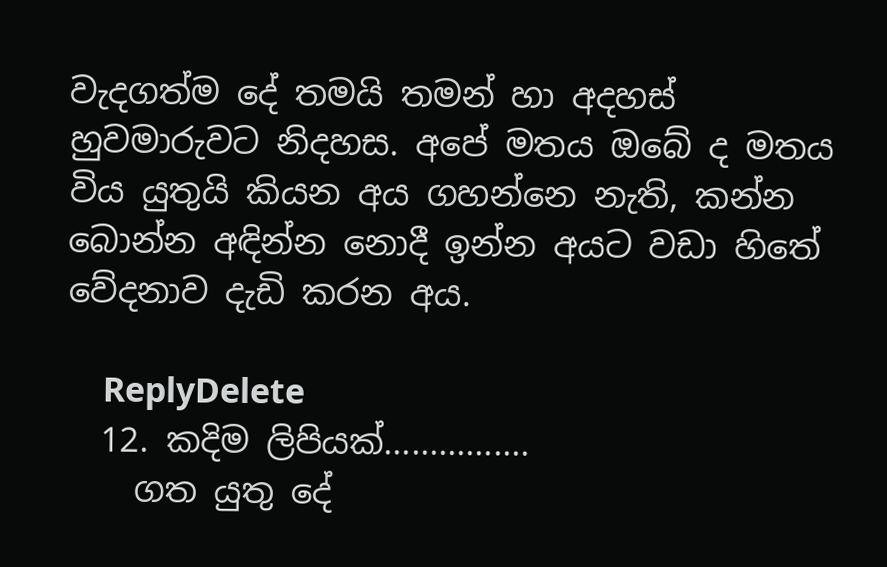වැදගත්ම දේ තමයි තමන් හා අදහස් හුවමාරුවට නිදහස. අපේ මතය ඔබේ ද මතය විය යුතුයි කියන අය ගහන්නෙ නැති, කන්න බොන්න අඳින්න නොදී ඉන්න අයට වඩා හිතේ වේදනාව දැඩි කරන අය.

    ReplyDelete
  12. කදිම ලිපියක්................
    ගත යුතු දේ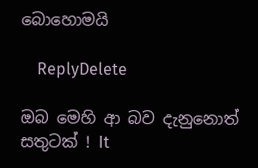බොහොමයි

    ReplyDelete

ඔබ මෙහි ආ බව දැනුනොත් සතුටක් ! It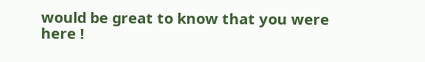would be great to know that you were here !